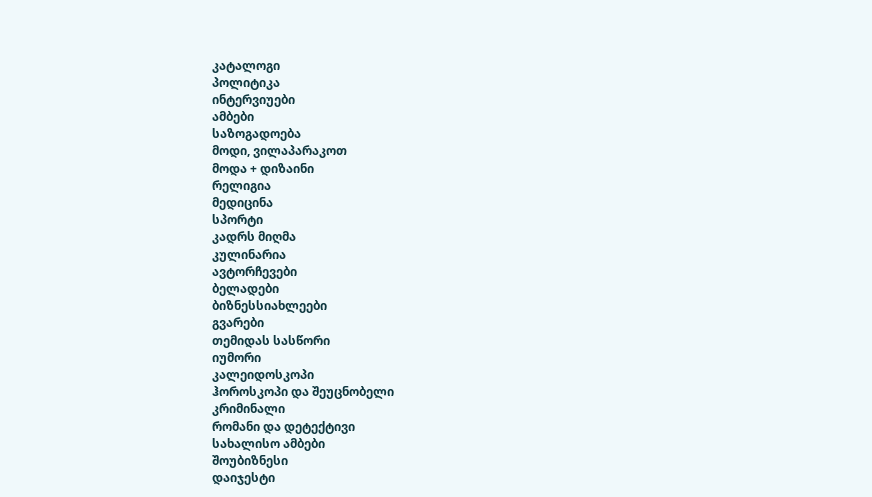კატალოგი
პოლიტიკა
ინტერვიუები
ამბები
საზოგადოება
მოდი, ვილაპარაკოთ
მოდა + დიზაინი
რელიგია
მედიცინა
სპორტი
კადრს მიღმა
კულინარია
ავტორჩევები
ბელადები
ბიზნესსიახლეები
გვარები
თემიდას სასწორი
იუმორი
კალეიდოსკოპი
ჰოროსკოპი და შეუცნობელი
კრიმინალი
რომანი და დეტექტივი
სახალისო ამბები
შოუბიზნესი
დაიჯესტი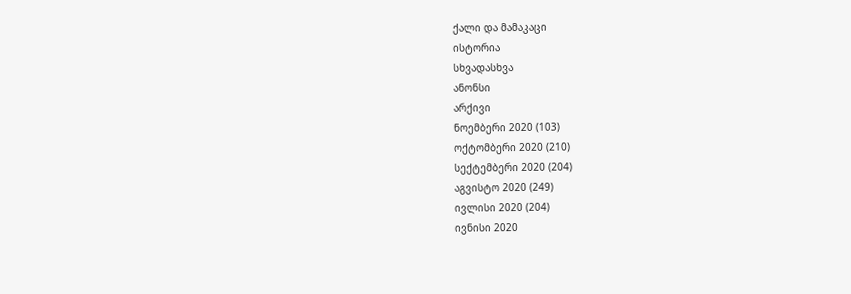ქალი და მამაკაცი
ისტორია
სხვადასხვა
ანონსი
არქივი
ნოემბერი 2020 (103)
ოქტომბერი 2020 (210)
სექტემბერი 2020 (204)
აგვისტო 2020 (249)
ივლისი 2020 (204)
ივნისი 2020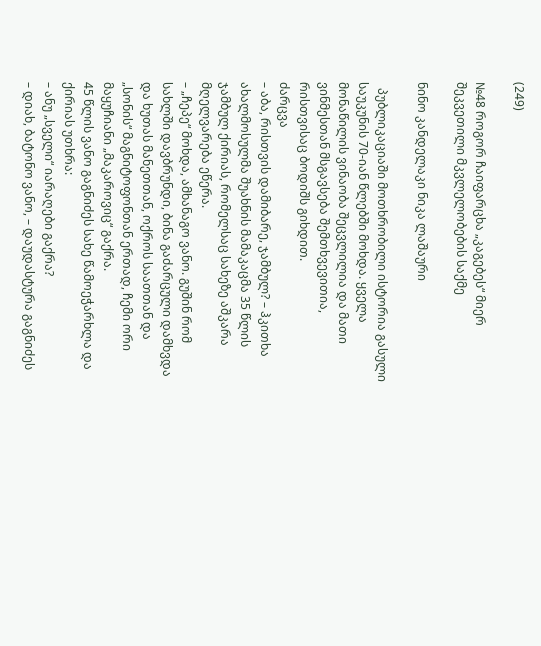(249)

№48 როგორ ჩაიფარცხა „კაგებეს“ მიერ შეკვეთილი მკვლელობების საქმე

ნინო კანდელაკი ნიკა ლაშაური

  პუბლიკაციაში მოთხრობილი ისტორია გასული საუკუნის 70-იან წლებში მოხდა. ყველა მონაწილის ვინაობა შეცვლილია და მათი ვინმესთან მსგავსება შემთხვევითია, რისთვისაც ბოდიშს გიხდით.
ძარცვა
– აბა, რისთვის დამიბარე, ჯამბულ? – ჰკითხა ახალმოსულმა შუახნის მამაკაცმა 35 წლის ჯამბულ ქირიას, რომელსაც სახეზე აშკარა მღელვარება ეწერა.
– „ჩეპე“ მოხდა, ამხანაგო ვანო. გუშინ რომ სახლში დავბრუნდი, ბინა გაძარცული დამხვდა და ხუთას მანეთთან, ოქროს საათთან და „სონის“ მაგნიტოფონთან ერთად, ჩემი ორი მაყუჩიანი „მაკაროვიც“ გაქრა.
45 წლის ვანო გაგნიძეს სახე წამოეჭარხლა და  ქირიას უთხრა:
– ანუ „სველი“ იარაღები გაქრა?
– დიახ, ბატონო ვანო, – დაუდასტურა გაგნიძეს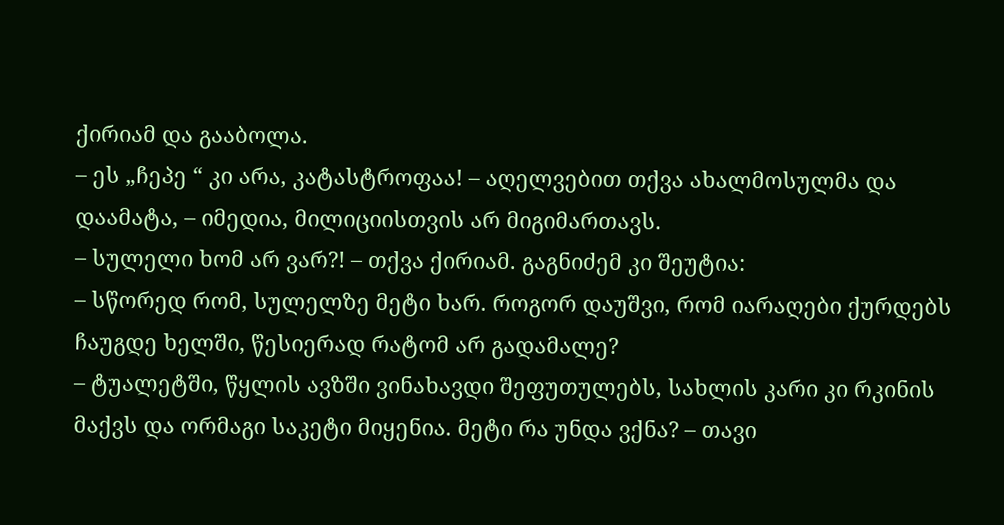ქირიამ და გააბოლა.
– ეს „ჩეპე “ კი არა, კატასტროფაა! – აღელვებით თქვა ახალმოსულმა და დაამატა, – იმედია, მილიციისთვის არ მიგიმართავს.
– სულელი ხომ არ ვარ?! – თქვა ქირიამ. გაგნიძემ კი შეუტია:
– სწორედ რომ, სულელზე მეტი ხარ. როგორ დაუშვი, რომ იარაღები ქურდებს ჩაუგდე ხელში, წესიერად რატომ არ გადამალე?
– ტუალეტში, წყლის ავზში ვინახავდი შეფუთულებს, სახლის კარი კი რკინის მაქვს და ორმაგი საკეტი მიყენია. მეტი რა უნდა ვქნა? – თავი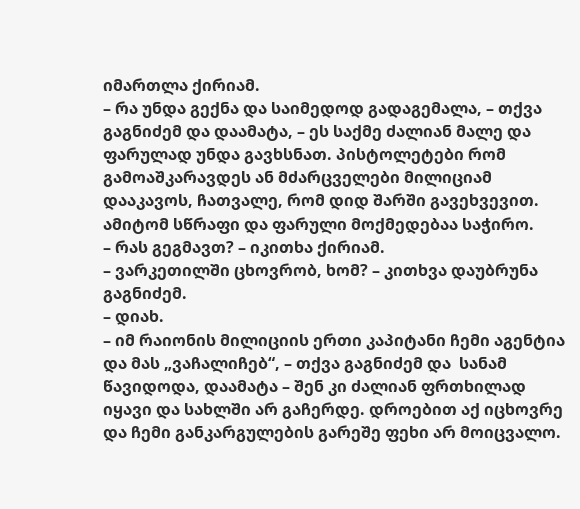იმართლა ქირიამ.
– რა უნდა გექნა და საიმედოდ გადაგემალა, – თქვა გაგნიძემ და დაამატა, – ეს საქმე ძალიან მალე და ფარულად უნდა გავხსნათ. პისტოლეტები რომ გამოაშკარავდეს ან მძარცველები მილიციამ დააკავოს, ჩათვალე, რომ დიდ შარში გავეხვევით. ამიტომ სწრაფი და ფარული მოქმედებაა საჭირო.
– რას გეგმავთ? – იკითხა ქირიამ.
– ვარკეთილში ცხოვრობ, ხომ? – კითხვა დაუბრუნა გაგნიძემ.
– დიახ.
– იმ რაიონის მილიციის ერთი კაპიტანი ჩემი აგენტია და მას „ვაჩალიჩებ“, – თქვა გაგნიძემ და  სანამ წავიდოდა, დაამატა – შენ კი ძალიან ფრთხილად იყავი და სახლში არ გაჩერდე. დროებით აქ იცხოვრე და ჩემი განკარგულების გარეშე ფეხი არ მოიცვალო.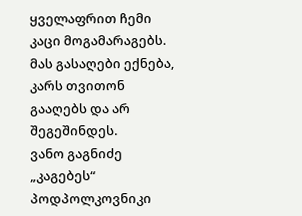ყველაფრით ჩემი კაცი მოგამარაგებს. მას გასაღები ექნება, კარს თვითონ გააღებს და არ შეგეშინდეს.
ვანო გაგნიძე „კაგებეს“ პოდპოლკოვნიკი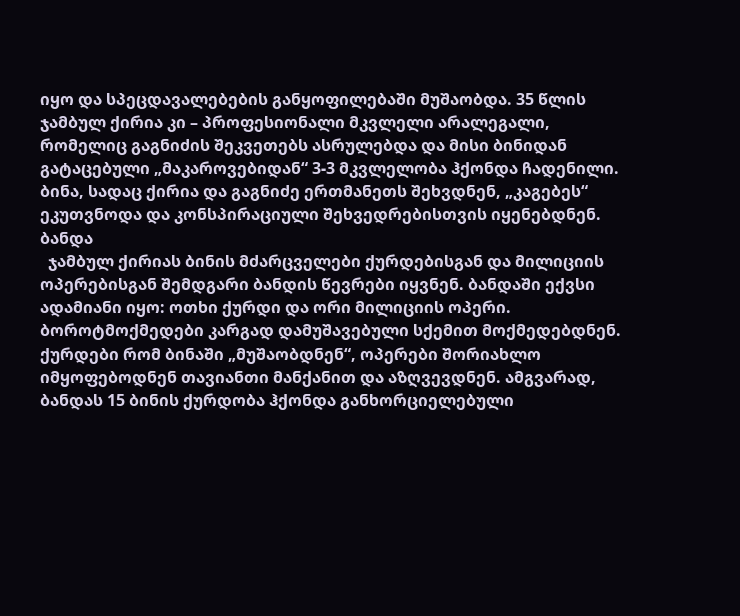იყო და სპეცდავალებების განყოფილებაში მუშაობდა. 35 წლის ჯამბულ ქირია კი – პროფესიონალი მკვლელი არალეგალი, რომელიც გაგნიძის შეკვეთებს ასრულებდა და მისი ბინიდან გატაცებული „მაკაროვებიდან“ 3-3 მკვლელობა ჰქონდა ჩადენილი. ბინა, სადაც ქირია და გაგნიძე ერთმანეთს შეხვდნენ, „კაგებეს“ ეკუთვნოდა და კონსპირაციული შეხვედრებისთვის იყენებდნენ.
ბანდა
  ჯამბულ ქირიას ბინის მძარცველები ქურდებისგან და მილიციის ოპერებისგან შემდგარი ბანდის წევრები იყვნენ. ბანდაში ექვსი ადამიანი იყო: ოთხი ქურდი და ორი მილიციის ოპერი. ბოროტმოქმედები კარგად დამუშავებული სქემით მოქმედებდნენ. ქურდები რომ ბინაში „მუშაობდნენ“, ოპერები შორიახლო იმყოფებოდნენ თავიანთი მანქანით და აზღვევდნენ. ამგვარად, ბანდას 15 ბინის ქურდობა ჰქონდა განხორციელებული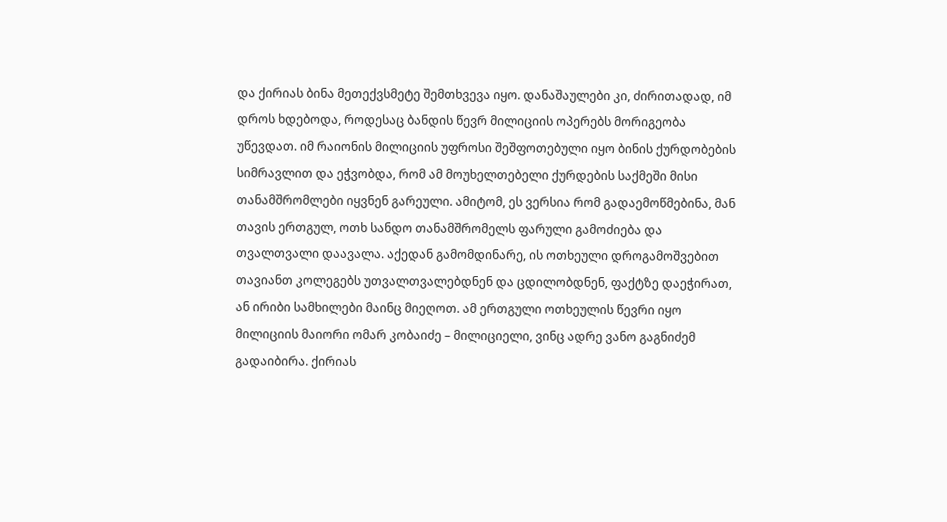და ქირიას ბინა მეთექვსმეტე შემთხვევა იყო. დანაშაულები კი, ძირითადად, იმ დროს ხდებოდა, როდესაც ბანდის წევრ მილიციის ოპერებს მორიგეობა უწევდათ. იმ რაიონის მილიციის უფროსი შეშფოთებული იყო ბინის ქურდობების სიმრავლით და ეჭვობდა, რომ ამ მოუხელთებელი ქურდების საქმეში მისი თანამშრომლები იყვნენ გარეული. ამიტომ, ეს ვერსია რომ გადაემოწმებინა, მან თავის ერთგულ, ოთხ სანდო თანამშრომელს ფარული გამოძიება და თვალთვალი დაავალა. აქედან გამომდინარე, ის ოთხეული დროგამოშვებით თავიანთ კოლეგებს უთვალთვალებდნენ და ცდილობდნენ, ფაქტზე დაეჭირათ, ან ირიბი სამხილები მაინც მიეღოთ. ამ ერთგული ოთხეულის წევრი იყო მილიციის მაიორი ომარ კობაიძე – მილიციელი, ვინც ადრე ვანო გაგნიძემ გადაიბირა. ქირიას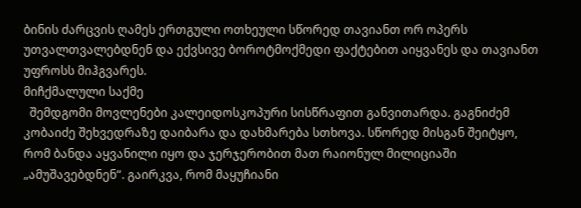ბინის ძარცვის ღამეს ერთგული ოთხეული სწორედ თავიანთ ორ ოპერს უთვალთვალებდნენ და ექვსივე ბოროტმოქმედი ფაქტებით აიყვანეს და თავიანთ უფროსს მიჰგვარეს.
მიჩქმალული საქმე
  შემდგომი მოვლენები კალეიდოსკოპური სისწრაფით განვითარდა. გაგნიძემ კობაიძე შეხვედრაზე დაიბარა და დახმარება სთხოვა. სწორედ მისგან შეიტყო, რომ ბანდა აყვანილი იყო და ჯერჯერობით მათ რაიონულ მილიციაში „ამუშავებდნენ“. გაირკვა, რომ მაყუჩიანი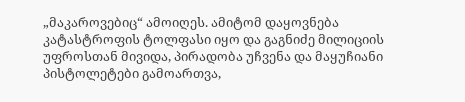„მაკაროვებიც“ ამოიღეს. ამიტომ დაყოვნება კატასტროფის ტოლფასი იყო და გაგნიძე მილიციის უფროსთან მივიდა, პირადობა უჩვენა და მაყუჩიანი პისტოლეტები გამოართვა,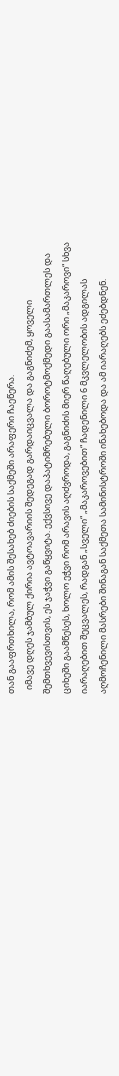თან გააფრთხილა, რომ ამის შესახებ ძიების საქმეში არაფერი ჩაეწერა.
  იმავე დღეს ჯამბულ ქირია ავტოავარიის შედეგად გარდაიცვალა და გაგნიძემ, ყოველი შემთხვევისთვის, ეს ჯაჭვი გაწყვიტა. ექვსივე დაპატიმრებული ბოროტმოქმედი გაასამართლეს და ციხეში გაამწესეს, ხოლო ეჭვი რომ არავის აღძვროდა, გაგნიძის მიერ წაღებული ორი „მაკაროვი“ სხვა იარაღებით შეცვალეს, რადგან „სველი“ „მაკაროვებით“ ჩადენილი 6 მკვლელობის ადგილას აღმოჩენილი მასრები შინაგან საქმეთა სამინისტროში ინახებოდა და ამ იარაღებს ეძებდნენ.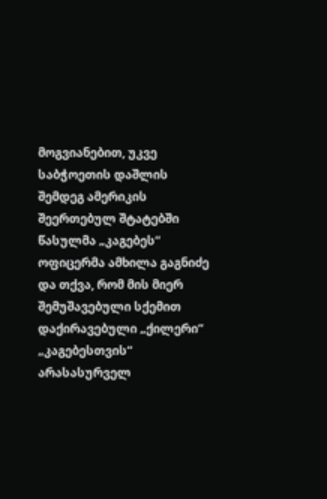მოგვიანებით, უკვე საბჭოეთის დაშლის შემდეგ ამერიკის შეერთებულ შტატებში წასულმა „კაგებეს“  ოფიცერმა ამხილა გაგნიძე და თქვა, რომ მის მიერ შემუშავებული სქემით დაქირავებული „ქილერი“ „კაგებესთვის“ არასასურველ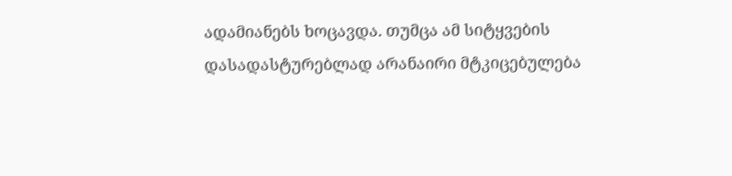ადამიანებს ხოცავდა. თუმცა ამ სიტყვების დასადასტურებლად არანაირი მტკიცებულება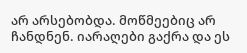არ არსებობდა. მოწმეებიც არ ჩანდნენ. იარაღები გაქრა და ეს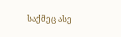საქმეც ასე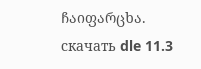ჩაიფარცხა.
скачать dle 11.3